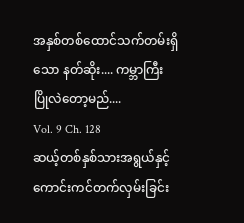အနှစ်တစ်ထောင်သက်တမ်းရှိသော နတ်ဆိုး.... ကမ္ဘာကြီး ပြိုလဲတော့မည်....
Vol. 9 Ch. 128
ဆယ့်တစ်နှစ်သားအရွယ်နှင့် ကောင်းကင်တက်လှမ်းခြင်း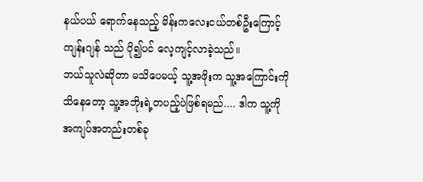နယ်ပယ် ရောက်နေသည့် မိန်းကလေးငယ်တစ်ဦးကြောင့် ကျန်းဂျန် သည် ပို၍ပင် လေ့ကျင့်လာခဲ့သည်။
ဘယ်သူလဲဆိုတာ မသိပေမယ့် သူ့အဖိုးက သူ့အကြောင်းကို သိနေတော့ သူ့အဘိုးရဲ့တပည့်ပဲဖြစ်ရမည်.... ဒါက သူ့ကို အကျပ်အတည်းတစ်ခု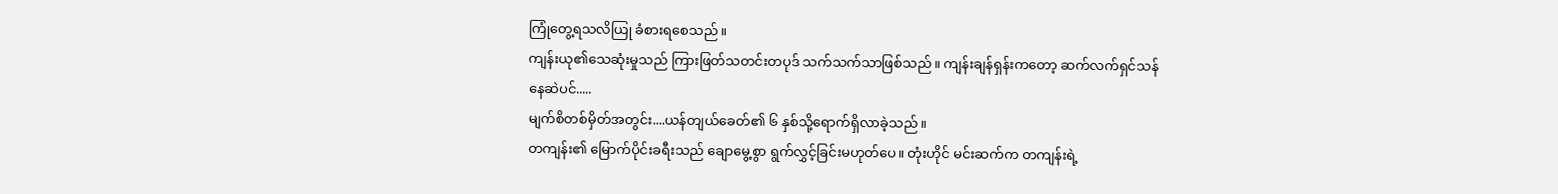ကြုံတွေ့ရသလိယြု ခံစားရစေသည်။
ကျန်းယု၏သေဆုံးမှုသည် ကြားဖြတ်သတင်းတပုဒ် သက်သက်သာဖြစ်သည်။ ကျန်းချန်ရှန်းကတော့ ဆက်လက်ရှင်သန်နေဆဲပင်.....
မျက်စိတစ်မှိတ်အတွင်း....ယန်တျယ်ခေတ်၏ ၆ နှစ်သို့ရောက်ရှိလာခဲ့သည်။
တကျန်း၏ မြောက်ပိုင်းခရီးသည် ချောမွေ့စွာ ရွက်လွှင့်ခြင်းမဟုတ်ပေ။ တုံးဟိုင် မင်းဆက်က တကျန်းရဲ့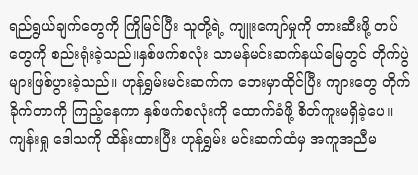ရည်ရွယ်ချက်တွေကို ကြိုမြင်ပြီး သူတို့ရဲ့ ကျူးကျော်မှုကို တားဆီးဖို့ တပ်တွေကို စည်းရုံးခဲ့သည်။နှစ်ဖက်စလုံး သာမန်မင်းဆက်နယ်မြေတွင် တိုက်ပွဲများဖြစ်ပွားခဲ့သည်။ ဟုန်ရွှမ်းမင်းဆက်က ဘေးမှာထိုင်ပြီး ကျားတွေ တိုက်ခိုက်တာကို ကြည့်နေကာ နှစ်ဖက်စလုံးကို ထောက်ခံဖို့ စိတ်ကူးမရှိခဲ့ပေ။
ကျန်းရှု ဒေါသကို ထိန်းထားပြီး ဟုန်ရွှမ်း မင်းဆက်ထံမှ အကူအညီမ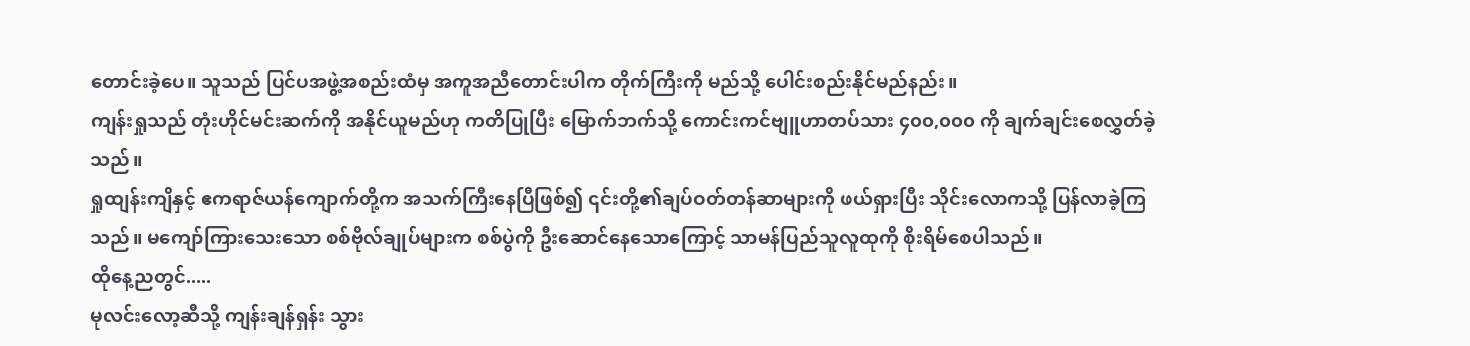တောင်းခဲ့ပေ။ သူသည် ပြင်ပအဖွဲ့အစည်းထံမှ အကူအညီတောင်းပါက တိုက်ကြီးကို မည်သို့ ပေါင်းစည်းနိုင်မည်နည်း။
ကျန်းရှုသည် တုံးဟိုင်မင်းဆက်ကို အနိုင်ယူမည်ဟု ကတိပြုပြီး မြောက်ဘက်သို့ ကောင်းကင်ဗျူဟာတပ်သား ၄၀၀,၀၀၀ ကို ချက်ချင်းစေလွှတ်ခဲ့သည်။
ရှုထျန်းကျိနှင့် ဧကရာဇ်ယန်ကျောက်တို့က အသက်ကြီးနေပြီဖြစ်၍ ၎င်းတို့၏ချပ်ဝတ်တန်ဆာများကို ဖယ်ရှားပြီး သိုင်းလောကသို့ ပြန်လာခဲ့ကြသည်။ မကျော်ကြားသေးသော စစ်ဗိုလ်ချုပ်များက စစ်ပွဲကို ဦးဆောင်နေသောကြောင့် သာမန်ပြည်သူလူထုကို စိုးရိမ်စေပါသည်။
ထိုနေ့ညတွင်.....
မုလင်းလော့ဆီသို့ ကျန်းချန်ရှန်း သွား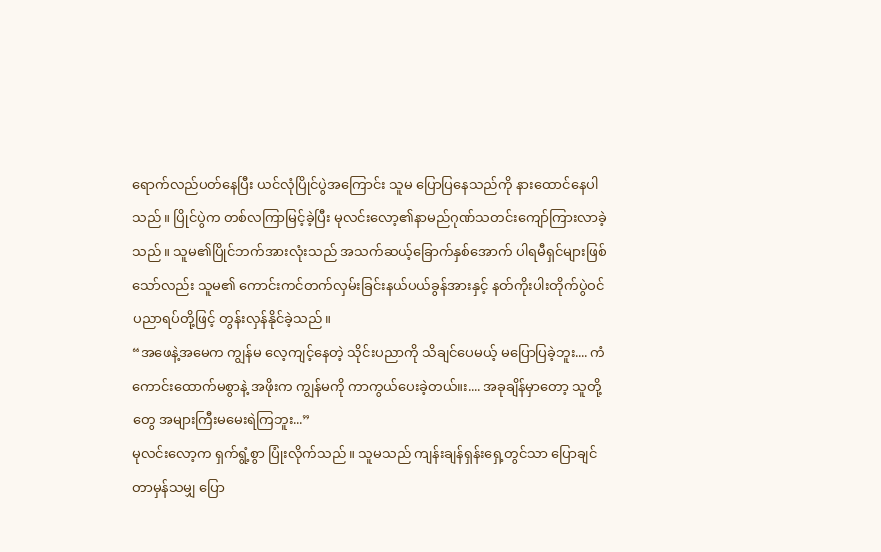ရောက်လည်ပတ်နေပြီး ယင်လုံပြိုင်ပွဲအကြောင်း သူမ ပြောပြနေသည်ကို နားထောင်နေပါသည်။ ပြိုင်ပွဲက တစ်လကြာမြင့်ခဲ့ပြီး မုလင်းလော့၏နာမည်ဂုဏ်သတင်းကျော်ကြားလာခဲ့သည်။ သူမ၏ပြိုင်ဘက်အားလုံးသည် အသက်ဆယ့်ခြောက်နှစ်အောက် ပါရမီရှင်များဖြစ်သော်လည်း သူမ၏ ကောင်းကင်တက်လှမ်းခြင်းနယ်ပယ်ခွန်အားနှင့် နတ်ကိုးပါးတိုက်ပွဲဝင်ပညာရပ်တို့ဖြင့် တွန်းလှန်နိုင်ခဲ့သည်။
“အဖေနဲ့အမေက ကျွန်မ လေ့ကျင့်နေတဲ့ သိုင်းပညာကို သိချင်ပေမယ့် မပြောပြခဲ့ဘူး.... ကံကောင်းထောက်မစွာနဲ့ အဖိုးက ကျွန်မကို ကာကွယ်ပေးခဲ့တယ်။း.... အခုချိန်မှာတော့ သူတို့တွေ အများကြီးမမေးရဲကြဘူး...”
မုလင်းလော့က ရှက်ရွံ့စွာ ပြုံးလိုက်သည်။ သူမသည် ကျန်းချန်ရှန်းရှေ့တွင်သာ ပြောချင်တာမှန်သမျှ ပြော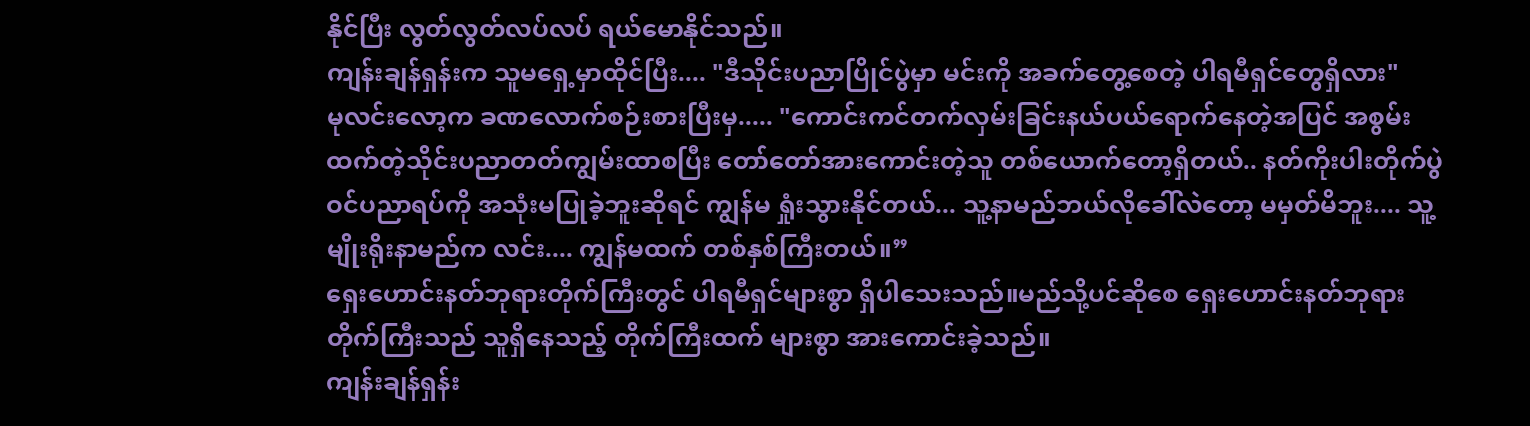နိုင်ပြီး လွတ်လွတ်လပ်လပ် ရယ်မောနိုင်သည်။
ကျန်းချန်ရှန်းက သူမရှေ့မှာထိုင်ပြီး.... "ဒီသိုင်းပညာပြိုင်ပွဲမှာ မင်းကို အခက်တွေ့စေတဲ့ ပါရမီရှင်တွေရှိလား"
မုလင်းလော့က ခဏလောက်စဉ်းစားပြီးမှ..... "ကောင်းကင်တက်လှမ်းခြင်းနယ်ပယ်ရောက်နေတဲ့အပြင် အစွမ်းထက်တဲ့သိုင်းပညာတတ်ကျွမ်းထာစပြီး တော်တော်အားကောင်းတဲ့သူ တစ်ယောက်တော့ရှိတယ်.. နတ်ကိုးပါးတိုက်ပွဲဝင်ပညာရပ်ကို အသုံးမပြုခဲ့ဘူးဆိုရင် ကျွန်မ ရှုံးသွားနိုင်တယ်... သူ့နာမည်ဘယ်လိုခေါ်လဲတော့ မမှတ်မိဘူး.... သူ့မျိုးရိုးနာမည်က လင်း.... ကျွန်မထက် တစ်နှစ်ကြီးတယ်။”
ရှေးဟောင်းနတ်ဘုရားတိုက်ကြီးတွင် ပါရမီရှင်များစွာ ရှိပါသေးသည်။မည်သို့ပင်ဆိုစေ ရှေးဟောင်းနတ်ဘုရားတိုက်ကြီးသည် သူရှိနေသည့် တိုက်ကြီးထက် များစွာ အားကောင်းခဲ့သည်။
ကျန်းချန်ရှန်း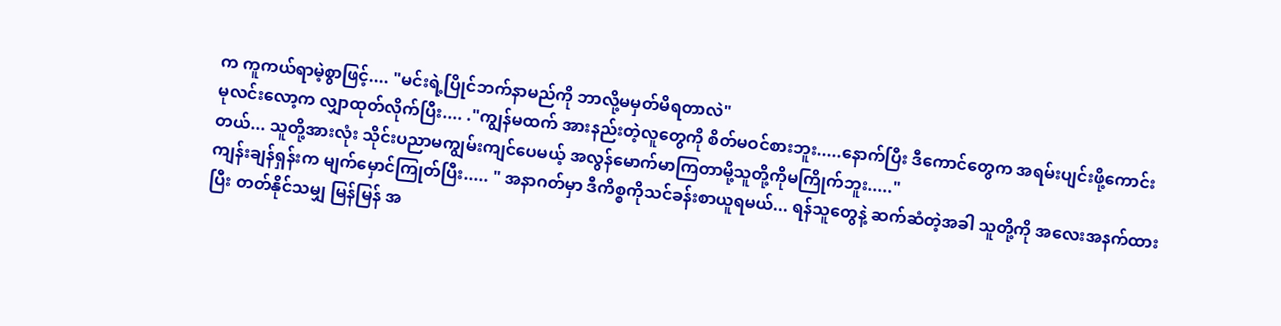က ကူကယ်ရာမဲ့စွာဖြင့်.... "မင်းရဲ့ပြိုင်ဘက်နာမည်ကို ဘာလို့မမှတ်မိရတာလဲ"
မုလင်းလော့က လျှာထုတ်လိုက်ပြီး.... ."ကျွန်မထက် အားနည်းတဲ့လူတွေကို စိတ်မဝင်စားဘူး.....နောက်ပြီး ဒီကောင်တွေက အရမ်းပျင်းဖို့ကောင်းတယ်... သူတို့အားလုံး သိုင်းပညာမကျွမ်းကျင်ပေမယ့် အလွန်မောက်မာကြတာမို့သူတို့ကိုမကြိုက်ဘူး....."
ကျန်းချန်ရှန်းက မျက်မှောင်ကြုတ်ပြီး..... " အနာဂတ်မှာ ဒီကိစ္စကိုသင်ခန်းစာယူရမယ်... ရန်သူတွေနဲ့ ဆက်ဆံတဲ့အခါ သူတို့ကို အလေးအနက်ထားပြီး တတ်နိုင်သမျှ မြန်မြန် အ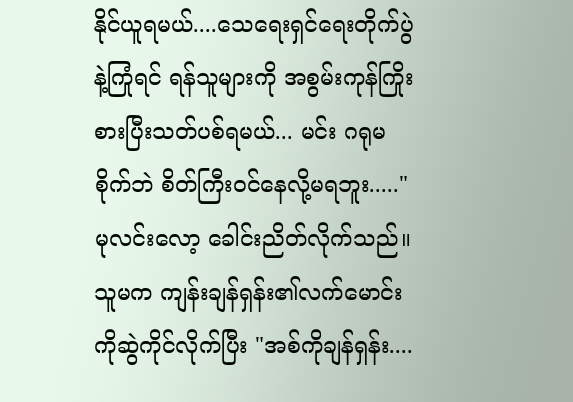နိုင်ယူရမယ်....သေရေးရှင်ရေးတိုက်ပွဲနဲ့ကြုံရင် ရန်သူများကို အစွမ်းကုန်ကြိုးစားပြီးသတ်ပစ်ရမယ်... မင်း ဂရုမစိုက်ဘဲ စိတ်ကြီးဝင်နေလို့မရဘူး....."
မုလင်းလော့ ခေါင်းညိတ်လိုက်သည်။ သူမက ကျန်းချန်ရှန်း၏လက်မောင်းကိုဆွဲကိုင်လိုက်ပြီး "အစ်ကိုချန်ရှန်း....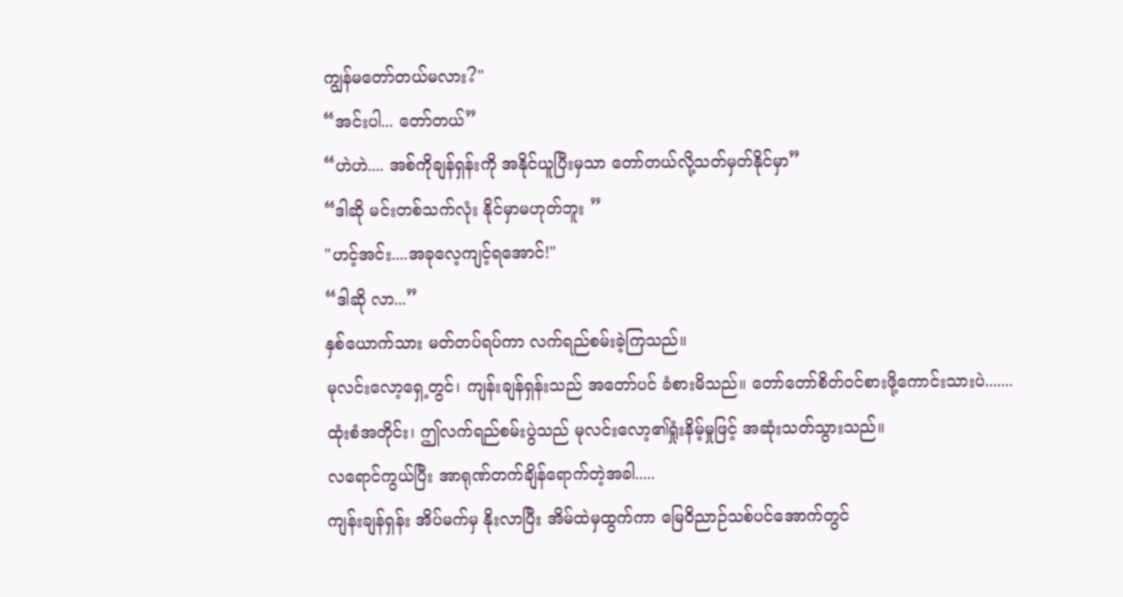ကျွန်မတော်တယ်မလား?"
“အင်းပါ... တော်တယ်”
“ဟဲဟဲ.... အစ်ကိုချန်ရှန်းကို အနိုင်ယူပြီးမှသာ တော်တယ်လို့သတ်မှတ်နိုင်မှာ”
“ဒါဆို မင်းတစ်သက်လုံး နိုင်မှာမဟုတ်ဘူး ”
"ဟင့်အင်း....အခုလေ့ကျင့်ရအောင်!"
“ဒါဆို လာ...”
နှစ်ယောက်သား မတ်တပ်ရပ်ကာ လက်ရည်စမ်းခဲ့ကြသည်။
မုလင်းလော့ရှေ့တွင်၊ ကျန်းချန်ရှန်းသည် အတော်ပင် ခံစားမိသည်။ တော်တော်စိတ်ဝင်စားဖို့ကောင်းသားပဲ.......
ထုံးစံအတိုင်း၊ ဤလက်ရည်စမ်းပွဲသည် မုလင်းလော့၏ရှုံးနိမ့်မှုဖြင့် အဆုံးသတ်သွားသည်။
လရောင်ကွယ်ပြီး အာရုဏ်တက်ချိန်ရောက်တဲ့အခါ.....
ကျန်းချန်ရှန်း အိပ်မက်မှ နိုးလာပြီး အိမ်ထဲမှထွက်ကာ မြေဝိညာဉ်သစ်ပင်အောက်တွင်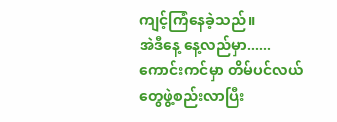ကျင့်ကြံနေခဲ့သည်။
အဲဒီနေ့ နေ့လည်မှာ......
ကောင်းကင်မှာ တိမ်ပင်လယ်တွေဖွဲ့စည်းလာပြီး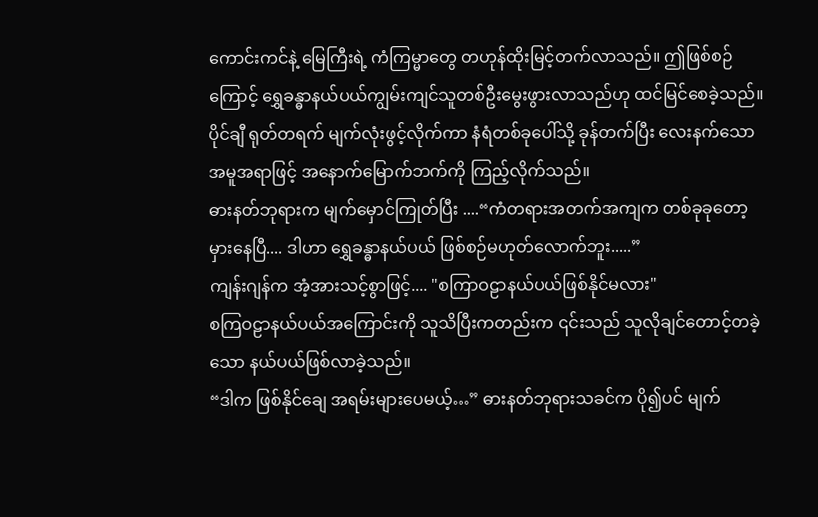ကောင်းကင်နဲ့ မြေကြီးရဲ့ ကံကြမ္မာတွေ တဟုန်ထိုးမြင့်တက်လာသည်။ ဤဖြစ်စဉ်ကြောင့် ရွှေခန္ဓာနယ်ပယ်ကျွမ်းကျင်သူတစ်ဦးမွေးဖွားလာသည်ဟု ထင်မြင်စေခဲ့သည်။
ပိုင်ချီ ရုတ်တရက် မျက်လုံးဖွင့်လိုက်ကာ နံရံတစ်ခုပေါ်သို့ ခုန်တက်ပြီး လေးနက်သောအမူအရာဖြင့် အနောက်မြောက်ဘက်ကို ကြည့်လိုက်သည်။
ဓားနတ်ဘုရားက မျက်မှောင်ကြုတ်ပြီး ....“ကံတရားအတက်အကျက တစ်ခုခုတော့ မှားနေပြီ.... ဒါဟာ ရွှေခန္ဓာနယ်ပယ် ဖြစ်စဉ်မဟုတ်လောက်ဘူး.....”
ကျန်းဂျန်က အံ့အားသင့်စွာဖြင့်.... "စကြာဝဠာနယ်ပယ်ဖြစ်နိုင်မလား"
စကြဝဠာနယ်ပယ်အကြောင်းကို သူသိပြီးကတည်းက ၎င်းသည် သူလိုချင်တောင့်တခဲ့သော နယ်ပယ်ဖြစ်လာခဲ့သည်။
“ဒါက ဖြစ်နိုင်ချေ အရမ်းများပေမယ့်…” ဓားနတ်ဘုရားသခင်က ပို၍ပင် မျက်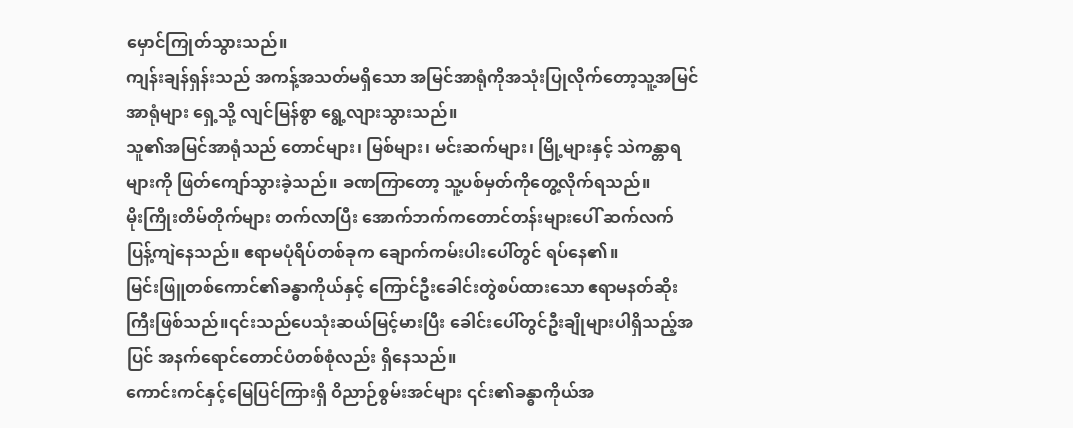မှောင်ကြုတ်သွားသည်။
ကျန်းချန်ရှန်းသည် အကန့်အသတ်မရှိသော အမြင်အာရုံကိုအသုံးပြုလိုက်တော့သူ့အမြင်အာရုံများ ရှေ့သို့ လျင်မြန်စွာ ရွေ့လျားသွားသည်။
သူ၏အမြင်အာရုံသည် တောင်များ၊ မြစ်များ၊ မင်းဆက်များ၊ မြို့များနှင့် သဲကန္တာရများကို ဖြတ်ကျော်သွားခဲ့သည်။ ခဏကြာတော့ သူ့ပစ်မှတ်ကိုတွေ့လိုက်ရသည်။
မိုးကြိုးတိမ်တိုက်များ တက်လာပြီး အောက်ဘက်ကတောင်တန်းများပေါ် ဆက်လက် ပြန့်ကျဲနေသည်။ ဧရာမပုံရိပ်တစ်ခုက ချောက်ကမ်းပါးပေါ်တွင် ရပ်နေ၏။
မြင်းဖြူတစ်ကောင်၏ခန္ဓာကိုယ်နှင့် ကြောင်ဦးခေါင်းတွဲစပ်ထားသော ဧရာမနတ်ဆိုးကြီးဖြစ်သည်။၎င်းသည်ပေသုံးဆယ်မြင့်မားပြီး ခေါင်းပေါ်တွင်ဦးချိုများပါရှိသည့်အပြင် အနက်ရောင်တောင်ပံတစ်စုံလည်း ရှိနေသည်။
ကောင်းကင်နှင့်မြေပြင်ကြားရှိ ဝိညာဉ်စွမ်းအင်များ ၎င်း၏ခန္ဓာကိုယ်အ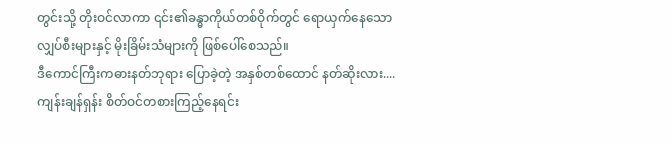တွင်းသို့ တိုးဝင်လာကာ ၎င်း၏ခန္ဓာကိုယ်တစ်ဝိုက်တွင် ရောယှက်နေသော လျှပ်စီးများနှင့် မိုးခြိမ်းသံများကို ဖြစ်ပေါ်စေသည်။
ဒီကောင်ကြီးကဓားနတ်ဘုရား ပြောခဲ့တဲ့ အနှစ်တစ်ထောင် နတ်ဆိုးလား....
ကျန်းချန်ရှန်း စိတ်ဝင်တစားကြည့်နေရင်း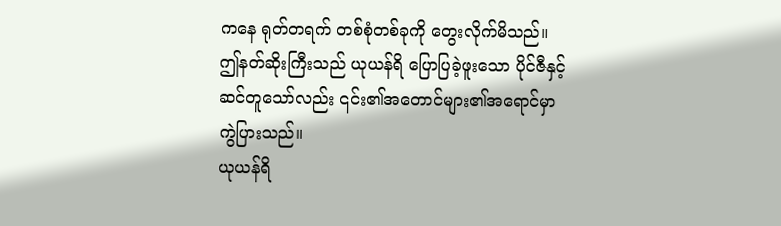ကနေ ရုတ်တရက် တစ်စုံတစ်ခုကို တွေးလိုက်မိသည်။ ဤနတ်ဆိုးကြီးသည် ယုယန်ရိ ပြောပြခဲ့ဖူးသော ပိုင်ဇီနှင့်ဆင်တူသော်လည်း ၎င်း၏အတောင်များ၏အရောင်မှာ ကွဲပြားသည်။
ယုယန်ရိ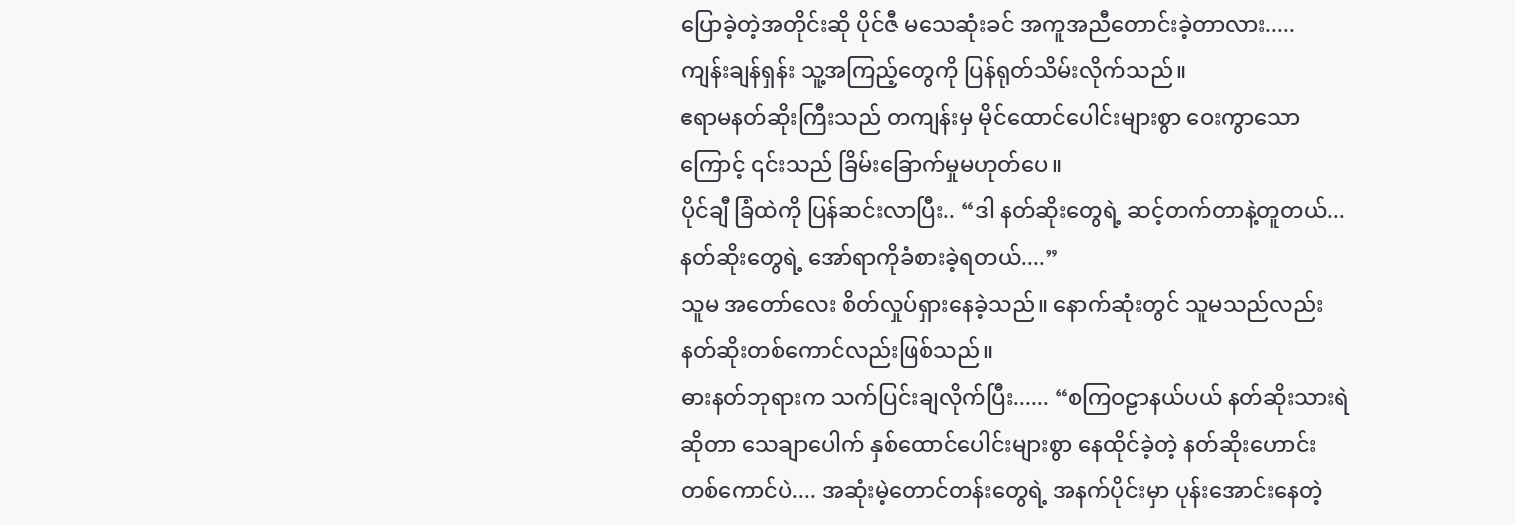ပြောခဲ့တဲ့အတိုင်းဆို ပိုင်ဇီ မသေဆုံးခင် အကူအညီတောင်းခဲ့တာလား.....
ကျန်းချန်ရှန်း သူ့အကြည့်တွေကို ပြန်ရုတ်သိမ်းလိုက်သည်။
ဧရာမနတ်ဆိုးကြီးသည် တကျန်းမှ မိုင်ထောင်ပေါင်းများစွာ ဝေးကွာသောကြောင့် ၎င်းသည် ခြိမ်းခြောက်မှုမဟုတ်ပေ။
ပိုင်ချီ ခြံထဲကို ပြန်ဆင်းလာပြီး.. “ဒါ နတ်ဆိုးတွေရဲ့ ဆင့်တက်တာနဲ့တူတယ်... နတ်ဆိုးတွေရဲ့ အော်ရာကိုခံစားခဲ့ရတယ်....”
သူမ အတော်လေး စိတ်လှုပ်ရှားနေခဲ့သည်။ နောက်ဆုံးတွင် သူမသည်လည်း နတ်ဆိုးတစ်ကောင်လည်းဖြစ်သည်။
ဓားနတ်ဘုရားက သက်ပြင်းချလိုက်ပြီး...... “စကြဝဠာနယ်ပယ် နတ်ဆိုးသားရဲဆိုတာ သေချာပေါက် နှစ်ထောင်ပေါင်းများစွာ နေထိုင်ခဲ့တဲ့ နတ်ဆိုးဟောင်းတစ်ကောင်ပဲ.... အဆုံးမဲ့တောင်တန်းတွေရဲ့ အနက်ပိုင်းမှာ ပုန်းအောင်းနေတဲ့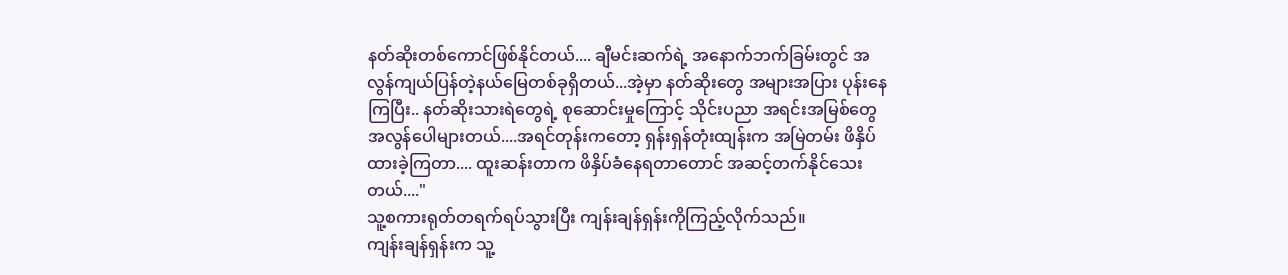နတ်ဆိုးတစ်ကောင်ဖြစ်နိုင်တယ်.... ချီမင်းဆက်ရဲ့ အနောက်ဘက်ခြမ်းတွင် အလွန်ကျယ်ပြန်တဲ့နယ်မြေတစ်ခုရှိတယ်...အဲ့မှာ နတ်ဆိုးတွေ အများအပြား ပုန်းနေကြပြီး.. နတ်ဆိုးသားရဲတွေရဲ့ စုဆောင်းမှုကြောင့် သိုင်းပညာ အရင်းအမြစ်တွေ အလွန်ပေါများတယ်....အရင်တုန်းကတော့ ရှန်းရှန်တုံးထျန်းက အမြဲတမ်း ဖိနှိပ်ထားခဲ့ကြတာ.... ထူးဆန်းတာက ဖိနှိပ်ခံနေရတာတောင် အဆင့်တက်နိုင်သေးတယ်...."
သူ့စကားရုတ်တရက်ရပ်သွားပြီး ကျန်းချန်ရှန်းကိုကြည့်လိုက်သည်။
ကျန်းချန်ရှန်းက သူ့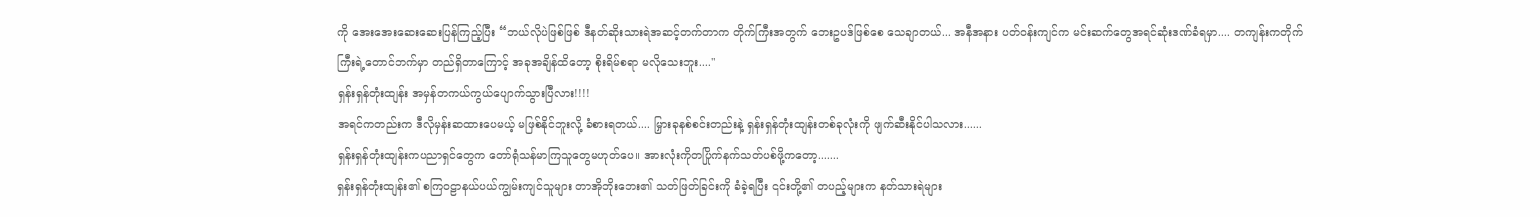ကို အေးအေးဆေးဆေးပြန်ကြည့်ပြီး “ဘယ်လိုပဲဖြစ်ဖြစ် ဒီနတ်ဆိုးသားရဲအဆင့်တက်တာက တိုက်ကြီးအတွက် ဘေးဥပဒ်ဖြစ်စေ သေချာတယ်... အနီအနား ပတ်ဝန်းကျင်က မင်းဆက်တွေအရင်ဆုံးဒဏ်ခံရမှာ.... တကျန်းကတိုက်ကြီးရဲ့တောင်ဘက်မှာ တည်ရှိတာကြောင့် အခုအချိန်ထိတော့ စိုးရိမ်စရာ မလိုသေးဘူး...."
ရှန်းရှန်တုံးထျန်း အမှန်တကယ်ကွယ်ပျောက်သွားပြီလား!!!!
အရင်ကတည်းက ဒီလိုမှန်းဆထားပေမယ့် မဖြစ်နိုင်ဘူးလို့ ခံစားရတယ်.... မြှားခုနစ်စင်းတည်းနဲ့ ရှန်းရှန်တုံးထျန်းတစ်ခုလုံးကို ဖျက်ဆီးနိုင်ပါသလား......
ရှန်းရှန်တုံးထျန်းကပညာရှင်တွေက တော်ရုံသန်မာကြသူတွေမဟုတ်ပေ။ အားလုံးကိုတပြိုက်နက်သတ်ပစ်ဖို့ကတော့.......
ရှန်းရှန်တုံးထျန်း၏ စကြဝဠာနယ်ပယ်ကျွမ်းကျင်သူများ တာအိုဘိုးဘေး၏ သတ်ဖြတ်ခြင်းကို ခံခဲ့ရပြီး ၎င်းတို့၏ တပည့်များက နတ်သားရဲများ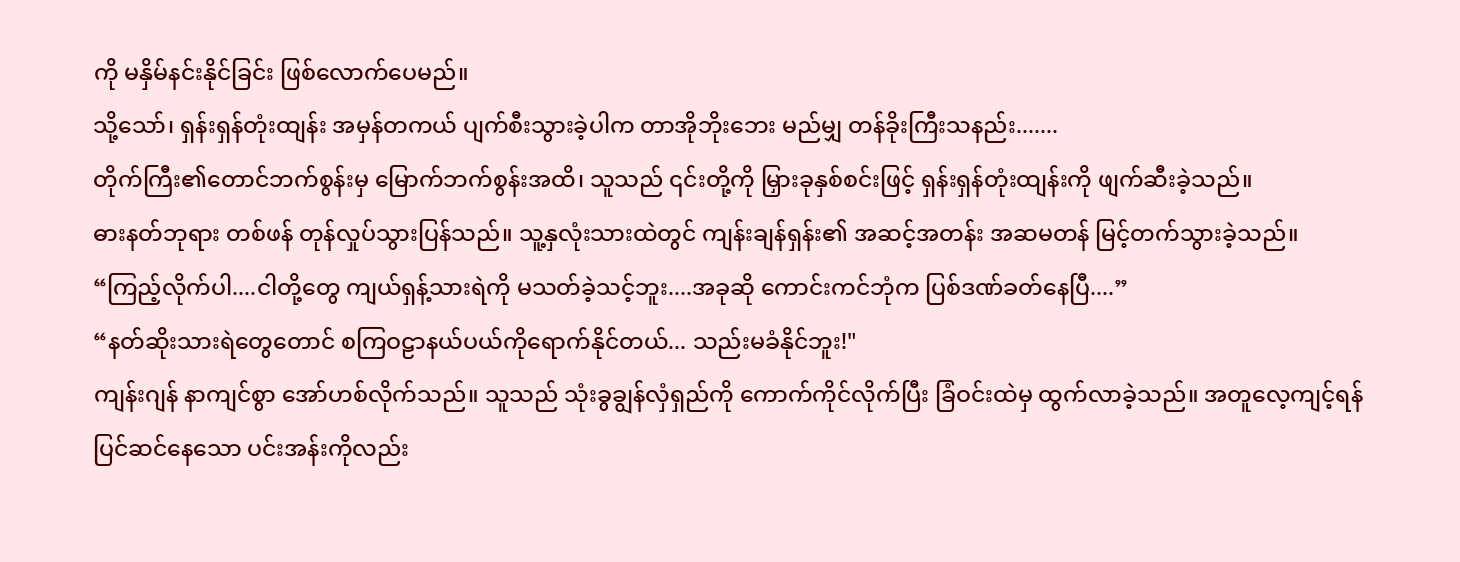ကို မနှိမ်နင်းနိုင်ခြင်း ဖြစ်လောက်ပေမည်။
သို့သော်၊ ရှန်းရှန်တုံးထျန်း အမှန်တကယ် ပျက်စီးသွားခဲ့ပါက တာအိုဘိုးဘေး မည်မျှ တန်ခိုးကြီးသနည်း.......
တိုက်ကြီး၏တောင်ဘက်စွန်းမှ မြောက်ဘက်စွန်းအထိ၊ သူသည် ၎င်းတို့ကို မြှားခုနှစ်စင်းဖြင့် ရှန်းရှန်တုံးထျန်းကို ဖျက်ဆီးခဲ့သည်။
ဓားနတ်ဘုရား တစ်ဖန် တုန်လှုပ်သွားပြန်သည်။ သူ့နှလုံးသားထဲတွင် ကျန်းချန်ရှန်း၏ အဆင့်အတန်း အဆမတန် မြင့်တက်သွားခဲ့သည်။
“ကြည့်လိုက်ပါ....ငါတို့တွေ ကျယ်ရှန့်သားရဲကို မသတ်ခဲ့သင့်ဘူး....အခုဆို ကောင်းကင်ဘုံက ပြစ်ဒဏ်ခတ်နေပြီ....”
“နတ်ဆိုးသားရဲတွေတောင် စကြဝဠာနယ်ပယ်ကိုရောက်နိုင်တယ်... သည်းမခံနိုင်ဘူး!"
ကျန်းဂျန် နာကျင်စွာ အော်ဟစ်လိုက်သည်။ သူသည် သုံးခွချွန်လှံရှည်ကို ကောက်ကိုင်လိုက်ပြီး ခြံဝင်းထဲမှ ထွက်လာခဲ့သည်။ အတူလေ့ကျင့်ရန်ပြင်ဆင်နေသော ပင်းအန်းကိုလည်း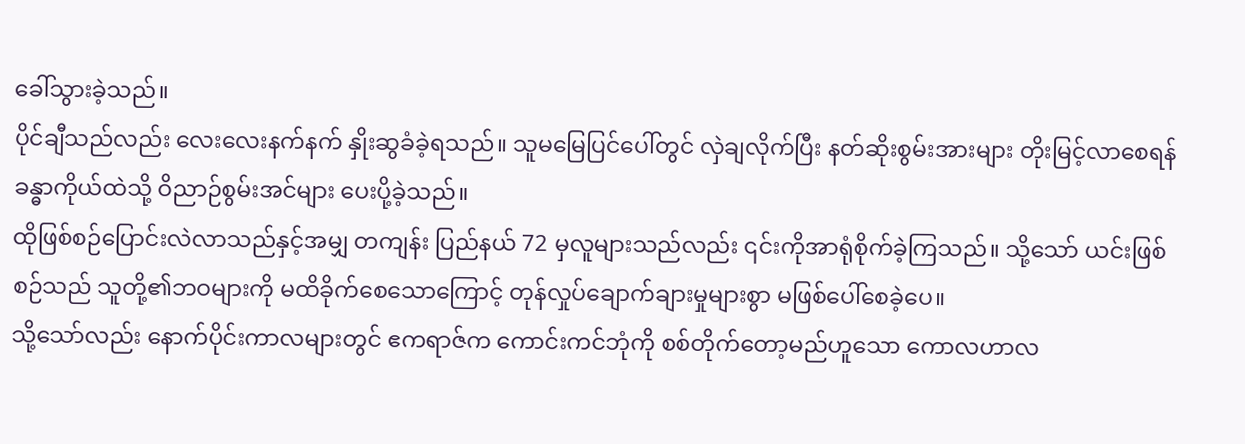ခေါ်သွားခဲ့သည်။
ပိုင်ချီသည်လည်း လေးလေးနက်နက် နှိုးဆွခံခဲ့ရသည်။ သူမမြေပြင်ပေါ်တွင် လှဲချလိုက်ပြီး နတ်ဆိုးစွမ်းအားများ တိုးမြင့်လာစေရန် ခန္ဓာကိုယ်ထဲသို့ ဝိညာဉ်စွမ်းအင်များ ပေးပို့ခဲ့သည်။
ထိုဖြစ်စဉ်ပြောင်းလဲလာသည်နှင့်အမျှ တကျန်း ပြည်နယ် 72 မှလူများသည်လည်း ၎င်းကိုအာရုံစိုက်ခဲ့ကြသည်။ သို့သော် ယင်းဖြစ်စဉ်သည် သူတို့၏ဘဝများကို မထိခိုက်စေသောကြောင့် တုန်လှုပ်ချောက်ချားမှုများစွာ မဖြစ်ပေါ်စေခဲ့ပေ။
သို့သော်လည်း နောက်ပိုင်းကာလများတွင် ဧကရာဇ်က ကောင်းကင်ဘုံကို စစ်တိုက်တော့မည်ဟူသော ကောလဟာလ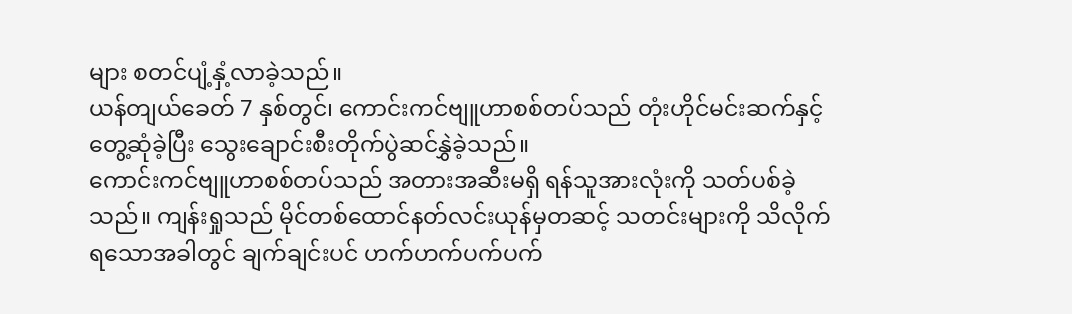များ စတင်ပျံ့နှံ့လာခဲ့သည်။
ယန်တျယ်ခေတ် 7 နှစ်တွင်၊ ကောင်းကင်ဗျူဟာစစ်တပ်သည် တုံးဟိုင်မင်းဆက်နှင့်တွေ့ဆုံခဲ့ပြီး သွေးချောင်းစီးတိုက်ပွဲဆင်နွှဲခဲ့သည်။
ကောင်းကင်ဗျူဟာစစ်တပ်သည် အတားအဆီးမရှိ ရန်သူအားလုံးကို သတ်ပစ်ခဲ့သည်။ ကျန်းရှုသည် မိုင်တစ်ထောင်နတ်လင်းယုန်မှတဆင့် သတင်းများကို သိလိုက်ရသောအခါတွင် ချက်ချင်းပင် ဟက်ဟက်ပက်ပက်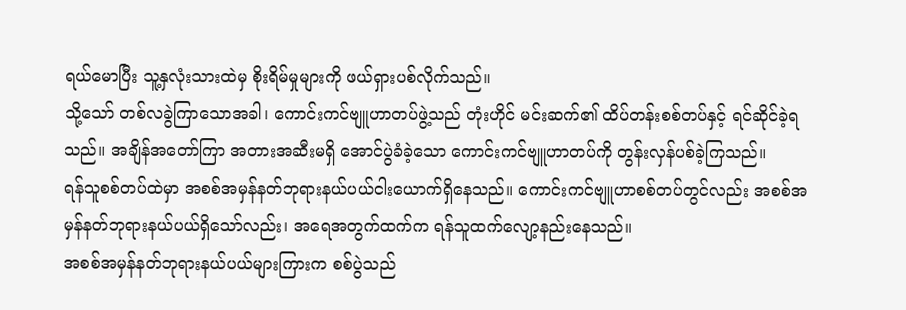ရယ်မောပြီး သူ့နှလုံးသားထဲမှ စိုးရိမ်မှုများကို ဖယ်ရှားပစ်လိုက်သည်။
သို့သော် တစ်လခွဲကြာသောအခါ၊ ကောင်းကင်ဗျူဟာတပ်ဖွဲ့သည် တုံးဟိုင် မင်းဆက်၏ ထိပ်တန်းစစ်တပ်နှင့် ရင်ဆိုင်ခဲ့ရသည်။ အချိန်အတော်ကြာ အတားအဆီးမရှိ အောင်ပွဲခံခဲ့သော ကောင်းကင်ဗျူဟာတပ်ကို တွန်းလှန်ပစ်ခဲ့ကြသည်။
ရန်သူစစ်တပ်ထဲမှာ အစစ်အမှန်နတ်ဘုရားနယ်ပယ်ငါးယောက်ရှိနေသည်။ ကောင်းကင်ဗျူဟာစစ်တပ်တွင်လည်း အစစ်အမှန်နတ်ဘုရားနယ်ပယ်ရှိသော်လည်း၊ အရေအတွက်ထက်က ရန်သူထက်လျော့နည်းနေသည်။
အစစ်အမှန်နတ်ဘုရားနယ်ပယ်များကြားက စစ်ပွဲသည်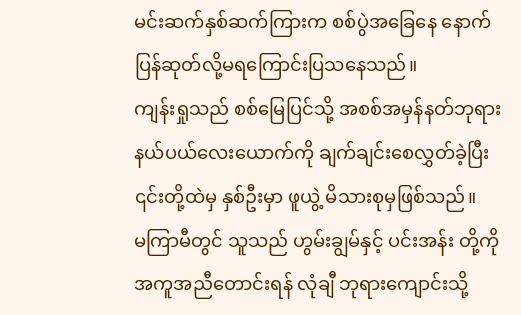မင်းဆက်နှစ်ဆက်ကြားက စစ်ပွဲအခြေနေ နောက်ပြန်ဆုတ်လို့မရကြောင်းပြသနေသည်။
ကျန်းရှုသည် စစ်မြေပြင်သို့ အစစ်အမှန်နတ်ဘုရားနယ်ပယ်လေးယောက်ကို ချက်ချင်းစေလွှတ်ခဲ့ပြီး ၎င်းတို့ထဲမှ နှစ်ဦးမှာ ဖူယွဲ့ မိသားစုမှဖြစ်သည်။
မကြာမီတွင် သူသည် ဟွမ်းချွမ်နှင့် ပင်းအန်း တို့ကို အကူအညီတောင်းရန် လုံချီ ဘုရားကျောင်းသို့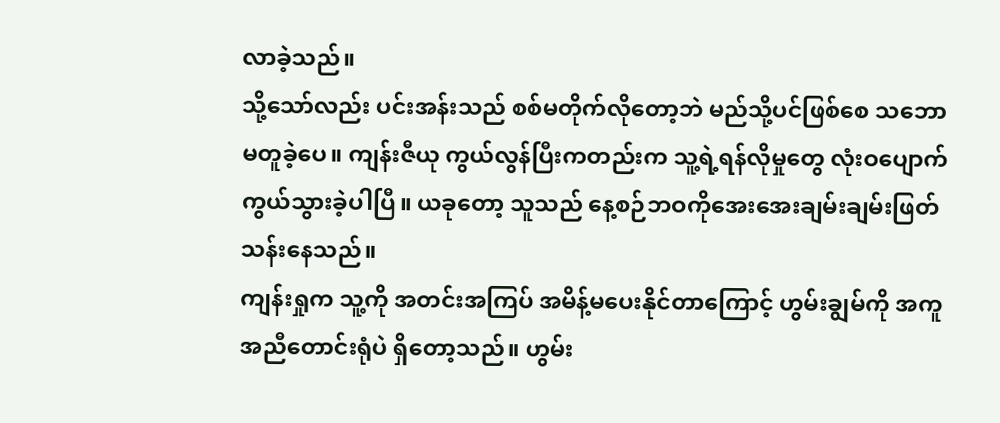လာခဲ့သည်။
သို့သော်လည်း ပင်းအန်းသည် စစ်မတိုက်လိုတော့ဘဲ မည်သို့ပင်ဖြစ်စေ သဘောမတူခဲ့ပေ။ ကျန်းဇီယု ကွယ်လွန်ပြီးကတည်းက သူ့ရဲ့ရန်လိုမှုတွေ လုံးဝပျောက်ကွယ်သွားခဲ့ပါပြီ။ ယခုတော့ သူသည် နေ့စဉ်ဘဝကိုအေးအေးချမ်းချမ်းဖြတ်သန်းနေသည်။
ကျန်းရှုက သူ့ကို အတင်းအကြပ် အမိန့်မပေးနိုင်တာကြောင့် ဟွမ်းချွမ်ကို အကူအညီတောင်းရုံပဲ ရှိတော့သည်။ ဟွမ်း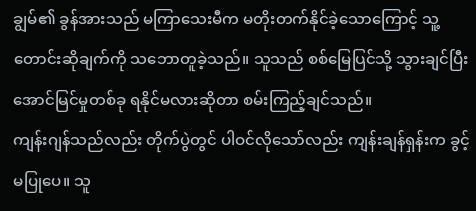ချွမ်၏ ခွန်အားသည် မကြာသေးမီက မတိုးတက်နိုင်ခဲ့သောကြောင့် သူ့တောင်းဆိုချက်ကို သဘောတူခဲ့သည်။ သူသည် စစ်မြေပြင်သို့ သွားချင်ပြီး အောင်မြင်မှုတစ်ခု ရနိုင်မလားဆိုတာ စမ်းကြည့်ချင်သည်။
ကျန်းဂျန်သည်လည်း တိုက်ပွဲတွင် ပါဝင်လိုသော်လည်း ကျန်းချန်ရှန်းက ခွင့်မပြုပေ။ သူ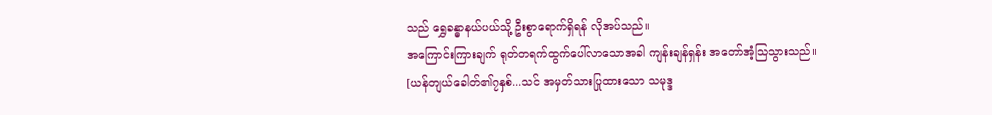သည် ရွှေခန္ဓာနယ်ပယ်သို့ ဦးစွာရောက်ရှိရန် လိုအပ်သည်။
အကြောင်းကြားချက် ရုတ်တရက်ထွက်ပေါ်လာသောအခါ ကျန်းချန်ရှန်း အတော်အံ့သြသွားသည်။
[ယန်တျယ်ခေါတ်၏၇နှစ်...သင် အမှတ်သားပြုထားသော သမုဒ္ဒ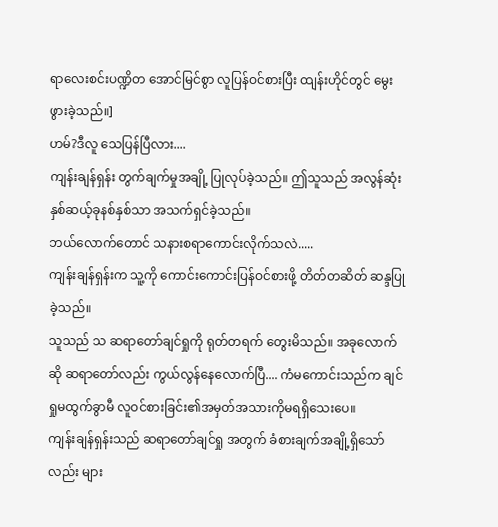ရာလေးစင်းပဏ္ဍိတ အောင်မြင်စွာ လူပြန်ဝင်စားပြီး ထျန်းဟိုင်တွင် မွေးဖွားခဲ့သည်။]
ဟမ်?ဒီလူ သေပြန်ပြီလား....
ကျန်းချန်ရှန်း တွက်ချက်မှုအချို့ ပြုလုပ်ခဲ့သည်။ ဤသူသည် အလွန်ဆုံး နှစ်ဆယ့်ခုနစ်နှစ်သာ အသက်ရှင်ခဲ့သည်။
ဘယ်လောက်တောင် သနားစရာကောင်းလိုက်သလဲ.....
ကျန်းချန်ရှန်းက သူ့ကို ကောင်းကောင်းပြန်ဝင်စားဖို့ တိတ်တဆိတ် ဆန္ဒပြုခဲ့သည်။
သူသည် သ ဆရာတော်ချင်ရှုကို ရုတ်တရက် တွေးမိသည်။ အခုလောက်ဆို ဆရာတော်လည်း ကွယ်လွန်နေလောက်ပြီ.... ကံမကောင်းသည်က ချင်ရှုမထွက်ခွာမီ လူဝင်စားခြင်း၏အမှတ်အသားကိုမရရှိသေးပေ။
ကျန်းချန်ရှန်းသည် ဆရာတော်ချင်ရှု အတွက် ခံစားချက်အချို့ရှိသော်လည်း များ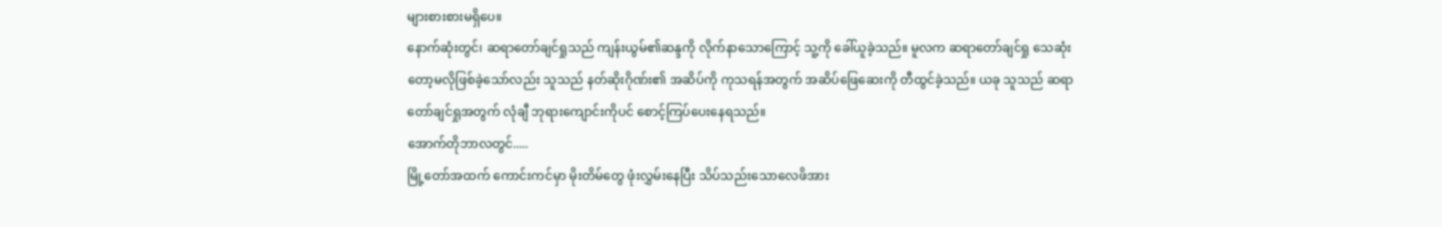များစားစားမရှိပေ။
နောက်ဆုံးတွင်၊ ဆရာတော်ချင်ရှုသည် ကျန်းယွမ်၏ဆန္ဒကို လိုက်နာသောကြောင့် သူ့ကို ခေါ်ယူခဲ့သည်။ မူလက ဆရာတော်ချင်ရှု သေဆုံးတော့မလိုဖြစ်ခဲ့သော်လည်း သူသည် နတ်ဆိုးဂိုဏ်း၏ အဆိပ်ကို ကုသရန်အတွက် အဆိပ်ဖြေဆေးကို တီထွင်ခဲ့သည်။ ယခု သူသည် ဆရာတော်ချင်ရှုအတွက် လုံချီ ဘုရားကျောင်းကိုပင် စောင့်ကြပ်ပေးနေရသည်။
အောက်တိုဘာလတွင်.....
မြို့တော်အထက် ကောင်းကင်မှာ မိုးတိမ်တွေ ဖုံးလွှမ်းနေပြီး သိပ်သည်းသောလေဖိအား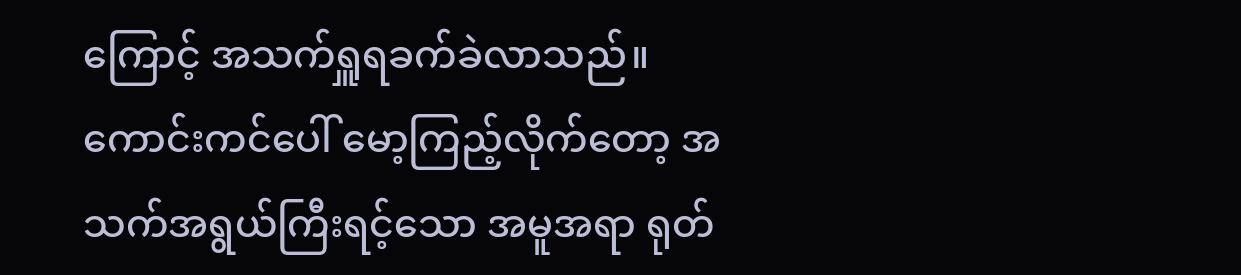ကြောင့် အသက်ရှူရခက်ခဲလာသည်။
ကောင်းကင်ပေါ် မော့ကြည့်လိုက်တော့ အသက်အရွယ်ကြီးရင့်သော အမူအရာ ရုတ်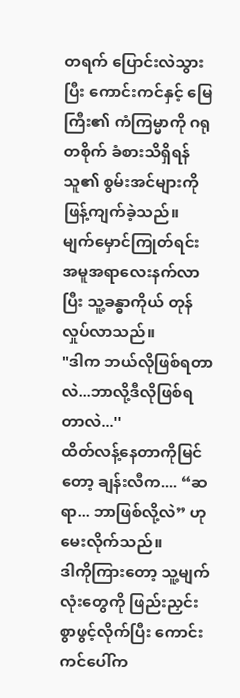တရက် ပြောင်းလဲသွားပြီး ကောင်းကင်နှင့် မြေကြီး၏ ကံကြမ္မာကို ဂရုတစိုက် ခံစားသိရှိရန် သူ၏ စွမ်းအင်များကိုဖြန့်ကျက်ခဲ့သည်။
မျက်မှောင်ကြုတ်ရင်း အမူအရာလေးနက်လာပြီး သူ့ခန္ဓာကိုယ် တုန်လှုပ်လာသည်။
"ဒါက ဘယ်လိုဖြစ်ရတာလဲ...ဘာလို့ဒီလိုဖြစ်ရတာလဲ...''
ထိတ်လန့်နေတာကိုမြင်တော့ ချန်းလီက.... “ဆရာ... ဘာဖြစ်လို့လဲ” ဟု မေးလိုက်သည်။
ဒါကိုကြားတော့ သူ့မျက်လုံးတွေကို ဖြည်းညှင်းစွာဖွင့်လိုက်ပြီး ကောင်းကင်ပေါ်က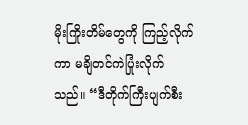မိုးကြိုးတိမ်တွေကို ကြည့်လိုက်ကာ မချိတင်ကဲပြုံးလိုက်သည်။ “ဒီတိုက်ကြီးပျက်စီး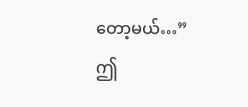တော့မယ်…”
ဤ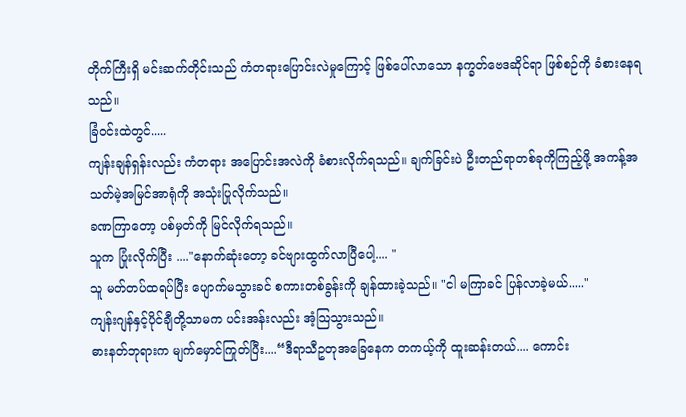တိုက်ကြီးရှိ မင်းဆက်တိုင်းသည် ကံတရားပြောင်းလဲမှုကြောင့် ဖြစ်ပေါ်လာသော နက္ခတ်ဗေဒဆိုင်ရာ ဖြစ်စဉ်ကို ခံစားနေရသည်။
ခြံဝင်းထဲတွင်.....
ကျန်းချန်ရှန်းလည်း ကံတရား အပြောင်းအလဲကို ခံစားလိုက်ရသည်။ ချက်ခြင်းပဲ ဦးတည်ရာတစ်ခုကိုကြည့်ဖို့ အကန့်အသတ်မဲ့အမြင်အာရုံကို အသုံးပြုလိုက်သည်။
ခဏကြာတော့ ပစ်မှတ်ကို မြင်လိုက်ရသည်။
သူက ပြုံးလိုက်ပြီး ...."နောက်ဆုံးတော့ ခင်ဗျားထွက်လာပြီပေါ့.... "
သူ မတ်တပ်ထရပ်ပြီး ပျောက်မသွားခင် စကားတစ်ခွန်းကို ချန်ထားခဲ့သည်။ "ငါ မကြာခင် ပြန်လာခဲ့မယ်....."
ကျန်းဂျန်နှင့်ပိုင်ချီတို့သာမက ပင်းအန်းလည်း အံ့သြသွားသည်။
ဓားနတ်ဘုရားက မျက်မှောင်ကြုတ်ပြီး....“ဒီရာသီဥတုအခြေနေက တကယ့်ကို ထူးဆန်းတယ်.... ကောင်း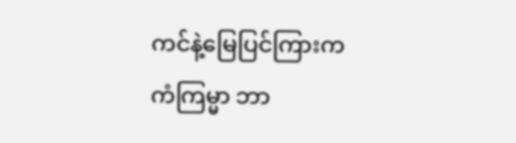ကင်နဲ့မြေပြင်ကြားက ကံကြမ္မာ ဘာ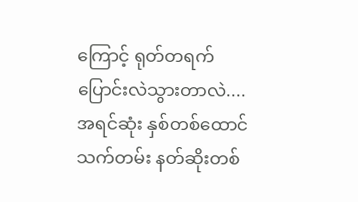ကြောင့် ရုတ်တရက်ပြောင်းလဲသွားတာလဲ.... အရင်ဆုံး နှစ်တစ်ထောင် သက်တမ်း နတ်ဆိုးတစ်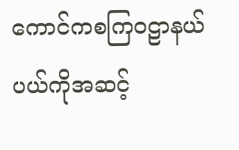ကောင်ကစကြဝဠာနယ်ပယ်ကိုအဆင့်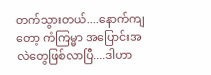တက်သွားတယ်....နောက်ကျတော့ ကံကြမ္မာ အပြောင်းအလဲတွေဖြစ်လာပြီ....ဒါဟာ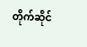တိုက်ဆိုင်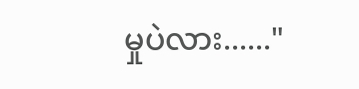မှုပဲလား......"